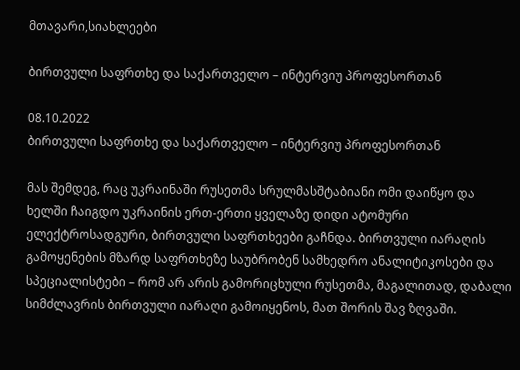მთავარი,სიახლეები

ბირთვული საფრთხე და საქართველო – ინტერვიუ პროფესორთან

08.10.2022
ბირთვული საფრთხე და საქართველო – ინტერვიუ პროფესორთან

მას შემდეგ, რაც უკრაინაში რუსეთმა სრულმასშტაბიანი ომი დაიწყო და ხელში ჩაიგდო უკრაინის ერთ-ერთი ყველაზე დიდი ატომური ელექტროსადგური, ბირთვული საფრთხეები გაჩნდა. ბირთვული იარაღის გამოყენების მზარდ საფრთხეზე საუბრობენ სამხედრო ანალიტიკოსები და სპეციალისტები – რომ არ არის გამორიცხული რუსეთმა, მაგალითად, დაბალი სიმძლავრის ბირთვული იარაღი გამოიყენოს, მათ შორის შავ ზღვაში.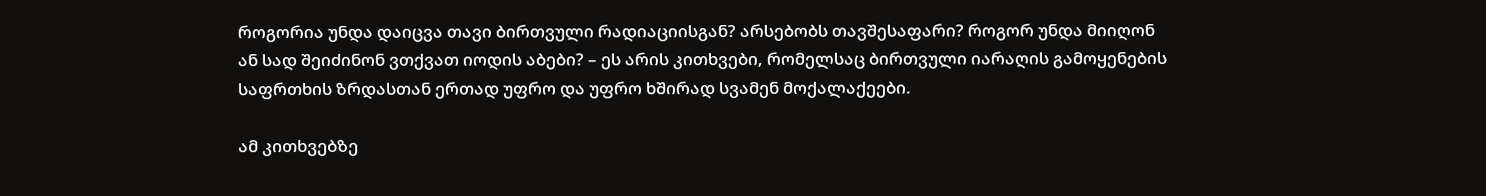როგორია უნდა დაიცვა თავი ბირთვული რადიაციისგან? არსებობს თავშესაფარი? როგორ უნდა მიიღონ ან სად შეიძინონ ვთქვათ იოდის აბები? – ეს არის კითხვები, რომელსაც ბირთვული იარაღის გამოყენების საფრთხის ზრდასთან ერთად უფრო და უფრო ხშირად სვამენ მოქალაქეები.

ამ კითხვებზე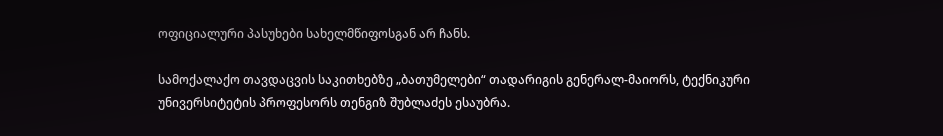ოფიციალური პასუხები სახელმწიფოსგან არ ჩანს.

სამოქალაქო თავდაცვის საკითხებზე „ბათუმელები“ თადარიგის გენერალ-მაიორს, ტექნიკური უნივერსიტეტის პროფესორს თენგიზ შუბლაძეს ესაუბრა.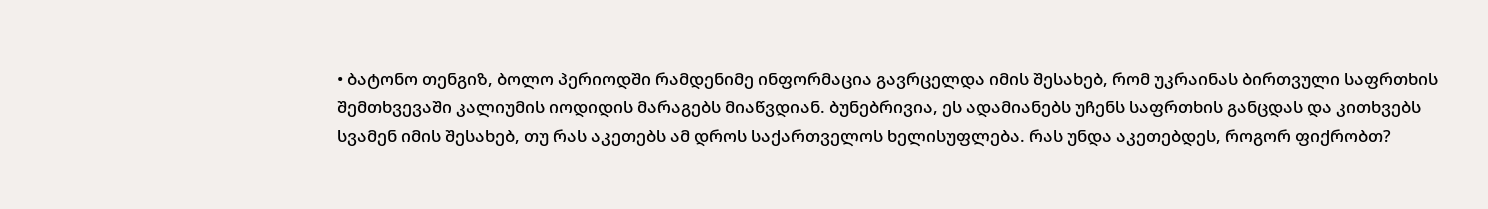• ბატონო თენგიზ, ბოლო პერიოდში რამდენიმე ინფორმაცია გავრცელდა იმის შესახებ, რომ უკრაინას ბირთვული საფრთხის შემთხვევაში კალიუმის იოდიდის მარაგებს მიაწვდიან. ბუნებრივია, ეს ადამიანებს უჩენს საფრთხის განცდას და კითხვებს სვამენ იმის შესახებ, თუ რას აკეთებს ამ დროს საქართველოს ხელისუფლება. რას უნდა აკეთებდეს, როგორ ფიქრობთ?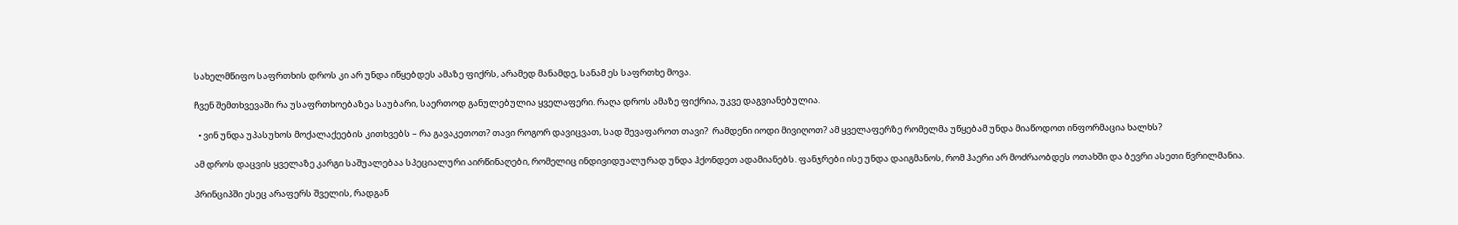სახელმწიფო საფრთხის დროს კი არ უნდა იწყებდეს ამაზე ფიქრს, არამედ მანამდე, სანამ ეს საფრთხე მოვა.

ჩვენ შემთხვევაში რა უსაფრთხოებაზეა საუბარი, საერთოდ განულებულია ყველაფერი. რაღა დროს ამაზე ფიქრია, უკვე დაგვიანებულია.

  • ვინ უნდა უპასუხოს მოქალაქეების კითხვებს – რა გავაკეთოთ? თავი როგორ დავიცვათ, სად შევაფაროთ თავი?  რამდენი იოდი მივიღოთ? ამ ყველაფერზე რომელმა უწყებამ უნდა მიაწოდოთ ინფორმაცია ხალხს?

ამ დროს დაცვის ყველაზე კარგი საშუალებაა სპეციალური აირწინაღები, რომელიც ინდივიდუალურად უნდა ჰქონდეთ ადამიანებს. ფანჯრები ისე უნდა დაიგმანოს, რომ ჰაერი არ მოძრაობდეს ოთახში და ბევრი ასეთი წვრილმანია.

პრინციპში ესეც არაფერს შველის, რადგან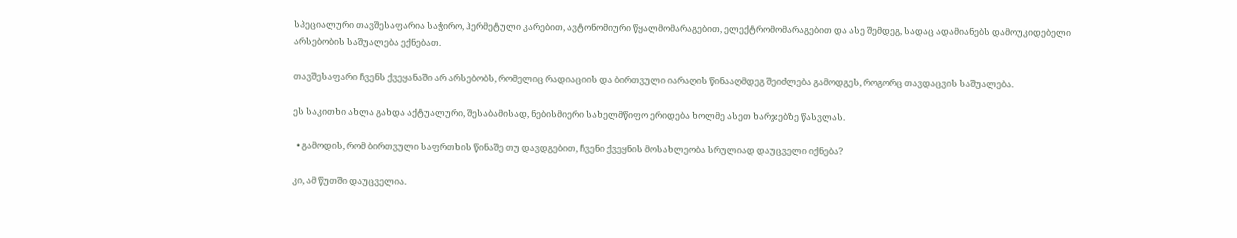სპეციალური თავშესაფარია საჭირო, ჰერმეტული კარებით, ავტონომიური წყალმომარაგებით, ელექტრომომარაგებით და ასე შემდეგ, სადაც ადამიანებს დამოუკიდებელი არსებობის საშუალება ექნებათ.

თავშესაფარი ჩვენს ქვეყანაში არ არსებობს, რომელიც რადიაციის და ბირთვული იარაღის წინააღმდეგ შეიძლება გამოდგეს, როგორც თავდაცვის საშუალება.

ეს საკითხი ახლა გახდა აქტუალური, შესაბამისად, ნებისმიერი სახელმწიფო ერიდება ხოლმე ასეთ ხარჯებზე წასვლას.

  • გამოდის, რომ ბირთვული საფრთხის წინაშე თუ დავდგებით, ჩვენი ქვეყნის მოსახლეობა სრულიად დაუცველი იქნება?

კი, ამ წუთში დაუცველია.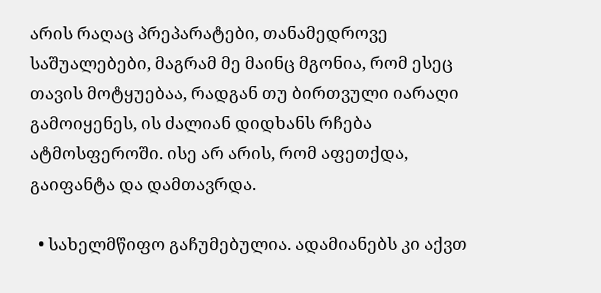არის რაღაც პრეპარატები, თანამედროვე საშუალებები, მაგრამ მე მაინც მგონია, რომ ესეც თავის მოტყუებაა, რადგან თუ ბირთვული იარაღი გამოიყენეს, ის ძალიან დიდხანს რჩება ატმოსფეროში. ისე არ არის, რომ აფეთქდა, გაიფანტა და დამთავრდა.

  • სახელმწიფო გაჩუმებულია. ადამიანებს კი აქვთ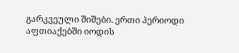გარკვეული შიშები. ერთი პერიოდი აფთიაქებში იოდის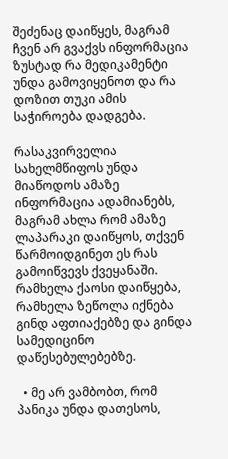შეძენაც დაიწყეს, მაგრამ ჩვენ არ გვაქვს ინფორმაცია ზუსტად რა მედიკამენტი უნდა გამოვიყენოთ და რა დოზით თუკი ამის საჭიროება დადგება.

რასაკვირველია სახელმწიფოს უნდა მიაწოდოს ამაზე ინფორმაცია ადამიანებს, მაგრამ ახლა რომ ამაზე ლაპარაკი დაიწყოს, თქვენ წარმოიდგინეთ ეს რას გამოიწვევს ქვეყანაში. რამხელა ქაოსი დაიწყება, რამხელა ზეწოლა იქნება გინდ აფთიაქებზე და გინდა სამედიცინო დაწესებულებებზე.

  • მე არ ვამბობთ, რომ პანიკა უნდა დათესოს,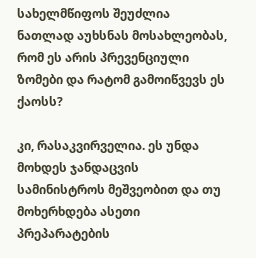სახელმწიფოს შეუძლია ნათლად აუხსნას მოსახლეობას, რომ ეს არის პრევენციული ზომები და რატომ გამოიწვევს ეს ქაოსს?

კი, რასაკვირველია. ეს უნდა მოხდეს ჯანდაცვის სამინისტროს მეშვეობით და თუ მოხერხდება ასეთი პრეპარატების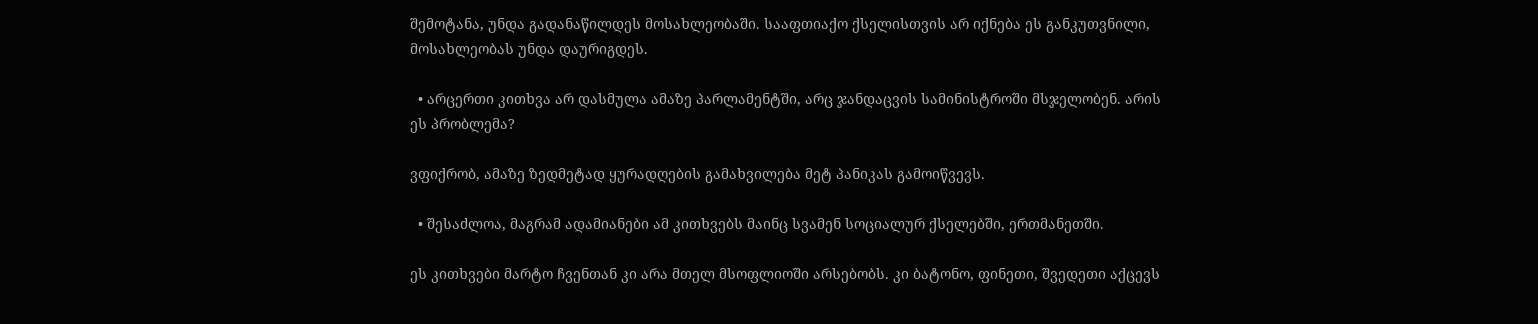შემოტანა, უნდა გადანაწილდეს მოსახლეობაში. სააფთიაქო ქსელისთვის არ იქნება ეს განკუთვნილი, მოსახლეობას უნდა დაურიგდეს.

  • არცერთი კითხვა არ დასმულა ამაზე პარლამენტში, არც ჯანდაცვის სამინისტროში მსჯელობენ. არის ეს პრობლემა?

ვფიქრობ, ამაზე ზედმეტად ყურადღების გამახვილება მეტ პანიკას გამოიწვევს.

  • შესაძლოა, მაგრამ ადამიანები ამ კითხვებს მაინც სვამენ სოციალურ ქსელებში, ერთმანეთში.

ეს კითხვები მარტო ჩვენთან კი არა მთელ მსოფლიოში არსებობს. კი ბატონო, ფინეთი, შვედეთი აქცევს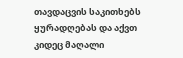თავდაცვის საკითხებს ყურადღებას და აქვთ კიდეც მაღალი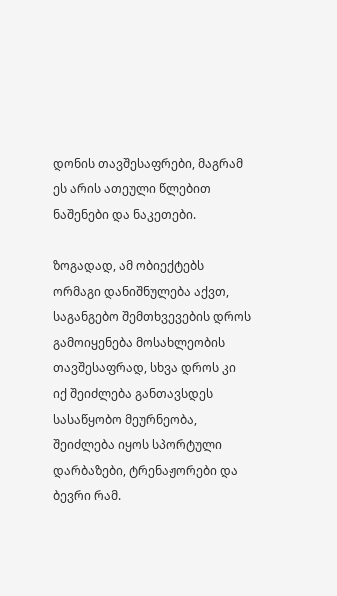დონის თავშესაფრები, მაგრამ ეს არის ათეული წლებით ნაშენები და ნაკეთები.

ზოგადად, ამ ობიექტებს ორმაგი დანიშნულება აქვთ, საგანგებო შემთხვევების დროს გამოიყენება მოსახლეობის თავშესაფრად, სხვა დროს კი იქ შეიძლება განთავსდეს სასაწყობო მეურნეობა, შეიძლება იყოს სპორტული დარბაზები, ტრენაჟორები და ბევრი რამ.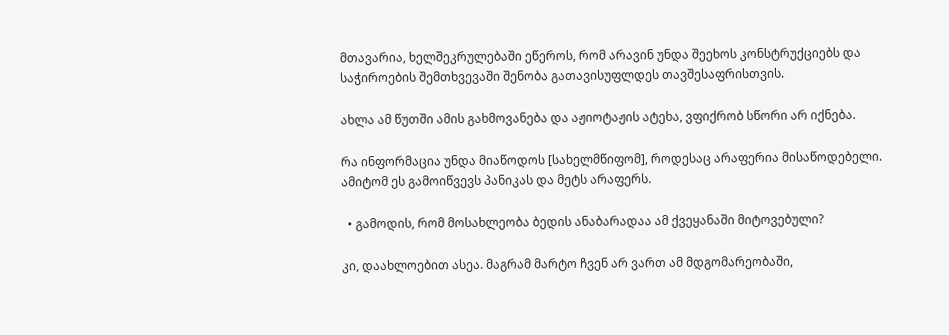მთავარია, ხელშეკრულებაში ეწეროს, რომ არავინ უნდა შეეხოს კონსტრუქციებს და საჭიროების შემთხვევაში შენობა გათავისუფლდეს თავშესაფრისთვის.

ახლა ამ წუთში ამის გახმოვანება და აჟიოტაჟის ატეხა, ვფიქრობ სწორი არ იქნება.

რა ინფორმაცია უნდა მიაწოდოს [სახელმწიფომ], როდესაც არაფერია მისაწოდებელი. ამიტომ ეს გამოიწვევს პანიკას და მეტს არაფერს.

  • გამოდის, რომ მოსახლეობა ბედის ანაბარადაა ამ ქვეყანაში მიტოვებული?

კი, დაახლოებით ასეა. მაგრამ მარტო ჩვენ არ ვართ ამ მდგომარეობაში,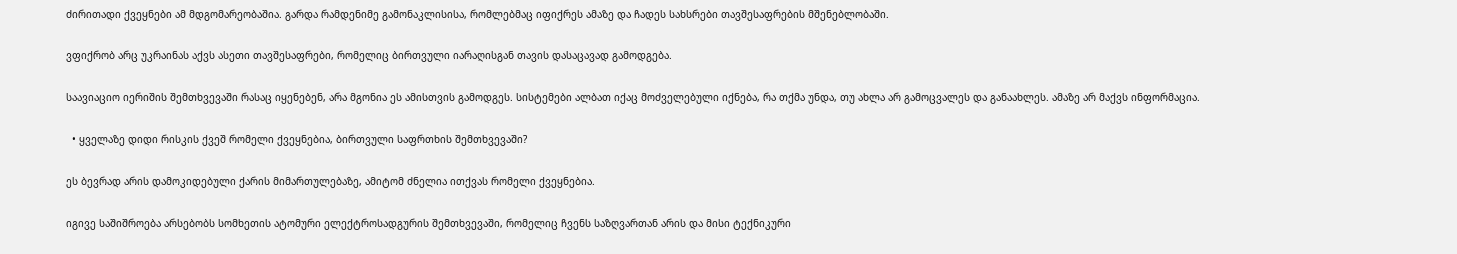ძირითადი ქვეყნები ამ მდგომარეობაშია. გარდა რამდენიმე გამონაკლისისა, რომლებმაც იფიქრეს ამაზე და ჩადეს სახსრები თავშესაფრების მშენებლობაში.

ვფიქრობ არც უკრაინას აქვს ასეთი თავშესაფრები, რომელიც ბირთვული იარაღისგან თავის დასაცავად გამოდგება.

საავიაციო იერიშის შემთხვევაში რასაც იყენებენ, არა მგონია ეს ამისთვის გამოდგეს. სისტემები ალბათ იქაც მოძველებული იქნება, რა თქმა უნდა, თუ ახლა არ გამოცვალეს და განაახლეს. ამაზე არ მაქვს ინფორმაცია.

  • ყველაზე დიდი რისკის ქვეშ რომელი ქვეყნებია, ბირთვული საფრთხის შემთხვევაში?

ეს ბევრად არის დამოკიდებული ქარის მიმართულებაზე, ამიტომ ძნელია ითქვას რომელი ქვეყნებია.

იგივე საშიშროება არსებობს სომხეთის ატომური ელექტროსადგურის შემთხვევაში, რომელიც ჩვენს საზღვართან არის და მისი ტექნიკური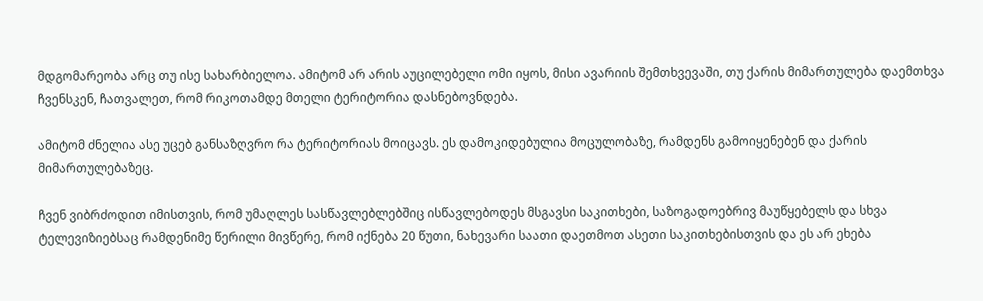მდგომარეობა არც თუ ისე სახარბიელოა. ამიტომ არ არის აუცილებელი ომი იყოს, მისი ავარიის შემთხვევაში, თუ ქარის მიმართულება დაემთხვა ჩვენსკენ, ჩათვალეთ, რომ რიკოთამდე მთელი ტერიტორია დასნებოვნდება.

ამიტომ ძნელია ასე უცებ განსაზღვრო რა ტერიტორიას მოიცავს. ეს დამოკიდებულია მოცულობაზე, რამდენს გამოიყენებენ და ქარის მიმართულებაზეც.

ჩვენ ვიბრძოდით იმისთვის, რომ უმაღლეს სასწავლებლებშიც ისწავლებოდეს მსგავსი საკითხები, საზოგადოებრივ მაუწყებელს და სხვა ტელევიზიებსაც რამდენიმე წერილი მივწერე, რომ იქნება 20 წუთი, ნახევარი საათი დაეთმოთ ასეთი საკითხებისთვის და ეს არ ეხება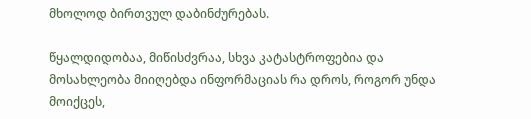მხოლოდ ბირთვულ დაბინძურებას.

წყალდიდობაა, მიწისძვრაა, სხვა კატასტროფებია და მოსახლეობა მიიღებდა ინფორმაციას რა დროს, როგორ უნდა მოიქცეს,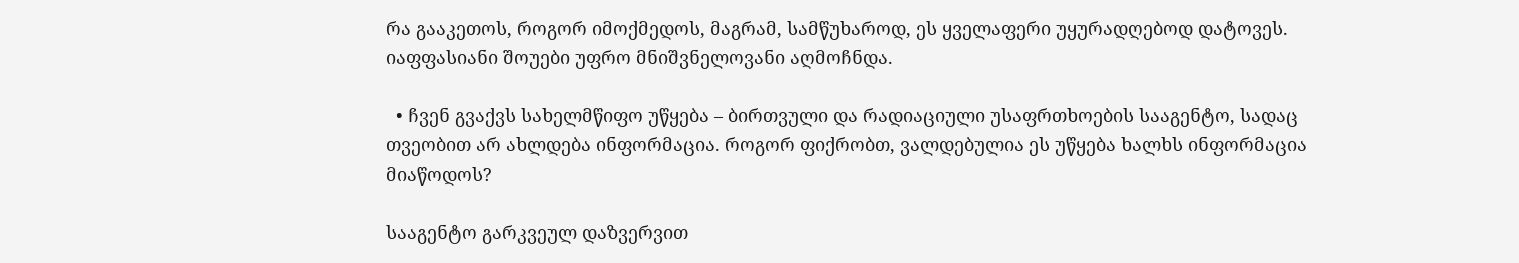რა გააკეთოს, როგორ იმოქმედოს, მაგრამ, სამწუხაროდ, ეს ყველაფერი უყურადღებოდ დატოვეს. იაფფასიანი შოუები უფრო მნიშვნელოვანი აღმოჩნდა.

  • ჩვენ გვაქვს სახელმწიფო უწყება – ბირთვული და რადიაციული უსაფრთხოების სააგენტო, სადაც თვეობით არ ახლდება ინფორმაცია. როგორ ფიქრობთ, ვალდებულია ეს უწყება ხალხს ინფორმაცია მიაწოდოს?

სააგენტო გარკვეულ დაზვერვით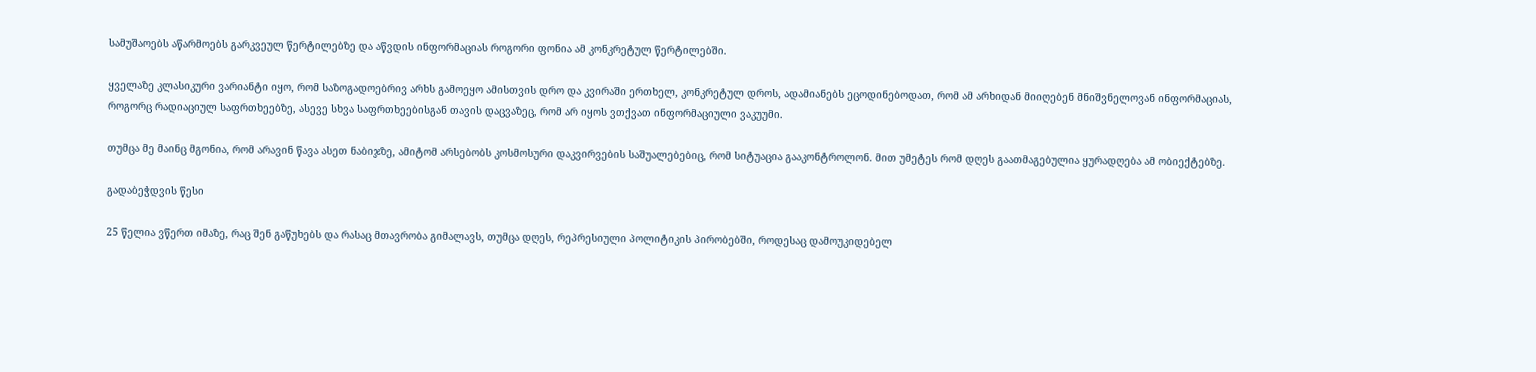სამუშაოებს აწარმოებს გარკვეულ წერტილებზე და აწვდის ინფორმაციას როგორი ფონია ამ კონკრეტულ წერტილებში.

ყველაზე კლასიკური ვარიანტი იყო, რომ საზოგადოებრივ არხს გამოეყო ამისთვის დრო და კვირაში ერთხელ, კონკრეტულ დროს, ადამიანებს ეცოდინებოდათ, რომ ამ არხიდან მიიღებენ მნიშვნელოვან ინფორმაციას, როგორც რადიაციულ საფრთხეებზე, ასევე სხვა საფრთხეებისგან თავის დაცვაზეც, რომ არ იყოს ვთქვათ ინფორმაციული ვაკუუმი.

თუმცა მე მაინც მგონია, რომ არავინ წავა ასეთ ნაბიჯზე, ამიტომ არსებობს კოსმოსური დაკვირვების საშუალებებიც, რომ სიტუაცია გააკონტროლონ. მით უმეტეს რომ დღეს გაათმაგებულია ყურადღება ამ ობიექტებზე.

გადაბეჭდვის წესი

25 წელია ვწერთ იმაზე, რაც შენ გაწუხებს და რასაც მთავრობა გიმალავს, თუმცა დღეს, რეპრესიული პოლიტიკის პირობებში, როდესაც დამოუკიდებელ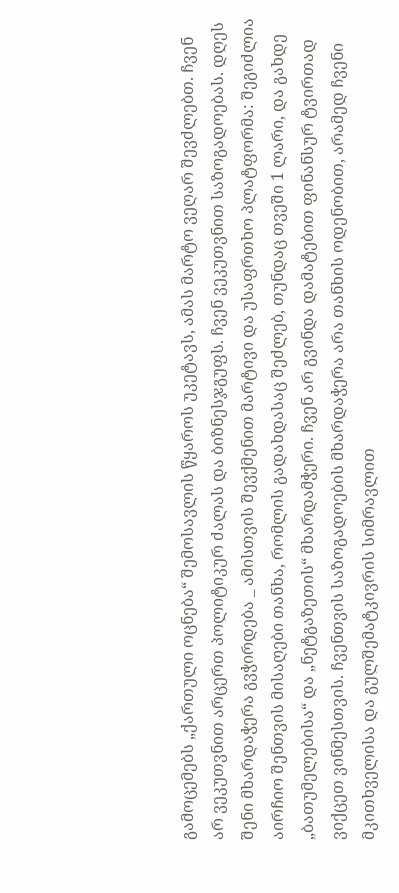გამოცემებს „ქართული ოცნება“ შემოსავლის წყაროს უკეტავს, ამას მარტო ვეღარ შევძლებთ. ჩვენ არ ვეკუთვნით არცერთ პოლიტიკურ ძალას და ბიზნესჯგუფს. ჩვენ ვეკუთვნით საზოგადოებას. დღეს შენი მხარდაჭერა გვჭირდება _ ამისთვის შევქმენით მარტივი და უსაფრთხო პლატფორმა: შეგიძლია აირჩიო შენთვის მისაღები თანხა, რომლის გადახდასაც შეძლებ, თუნდაც თვეში 1 ლარი, და გახდე „ბათუმელებისა“ და „ნეტგაზეთის“ მხარდამჭერი. ჩვენ არ გვინდა დამატებით ფინანსურ ტვირთად ვიქცეთ ვინმესთვის. ჩვენთვის საზოგადოების მხარდაჭერა არა თანხის ოდენობით, არამედ ჩვენი მკითხველისა და გულშემატკივრის სიმრავლით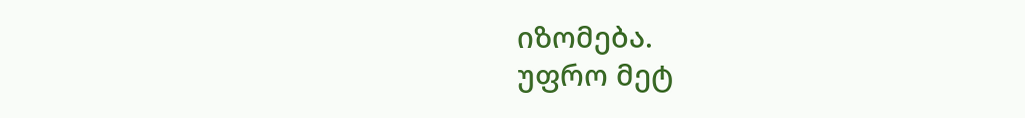იზომება.
უფრო მეტ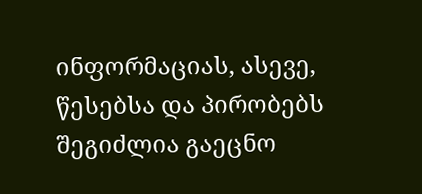ინფორმაციას, ასევე, წესებსა და პირობებს შეგიძლია გაეცნო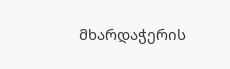მხარდაჭერის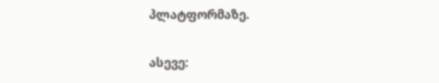პლატფორმაზე.

ასევე: